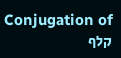Conjugation of קלף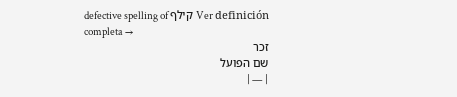defective spelling of קילף Ver definición completa →
זכר
שם הפועל
| — |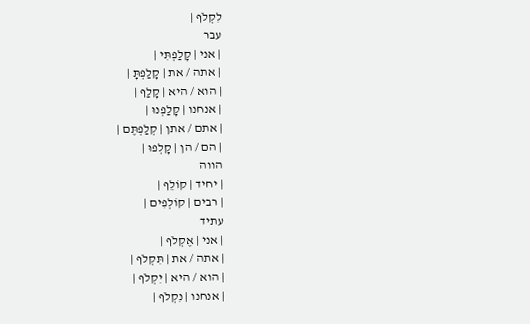לִקְלֹף |
עבר
| אני | קָלַפְתִּי |
| אתה / את | קָלַפְתָּ |
| הוא / היא | קָלַף |
| אנחנו | קָלַפְנוּ |
| אתם / אתן | קְלַפְתֶּם |
| הם / הן | קָלְפוּ |
הווה
| יחיד | קוֹלֵף |
| רבים | קוֹלְפִים |
עתיד
| אני | אֶקְלֹף |
| אתה / את | תִּקְלֹף |
| הוא / היא | יִקְלֹף |
| אנחנו | נִקְלֹף |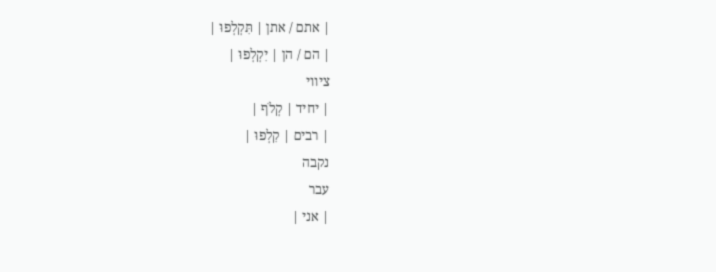| אתם / אתן | תִּקְלְפוּ |
| הם / הן | יִקְלְפוּ |
ציווי
| יחיד | קְלֹף |
| רבים | קִלְפוּ |
נקבה
עבר
| אני |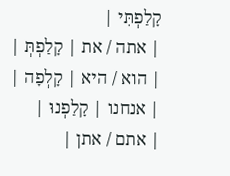קָלַפְתִּי |
| אתה / את | קָלַפְתְּ |
| הוא / היא | קָלְפָה |
| אנחנו | קָלַפְנוּ |
| אתם / אתן |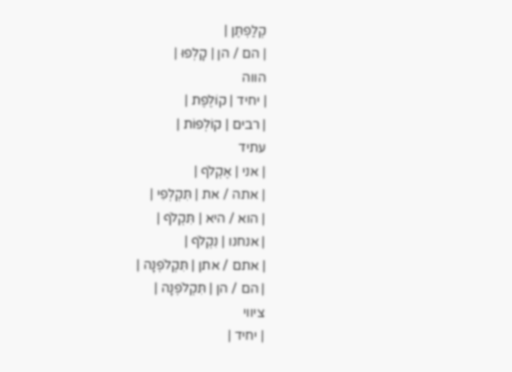קְלַפְתֶּן |
| הם / הן | קָלְפוּ |
הווה
| יחיד | קוֹלֶפֶת |
| רבים | קוֹלְפוֹת |
עתיד
| אני | אֶקְלֹף |
| אתה / את | תִּקְלְפִי |
| הוא / היא | תִּקְלֹף |
| אנחנו | נִקְלֹף |
| אתם / אתן | תִּקְלֹפְנָה |
| הם / הן | תִּקְלֹפְנָה |
ציווי
| יחיד |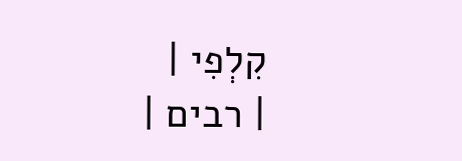קִלְפִי |
| רבים |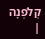קְלֹפְנָה |